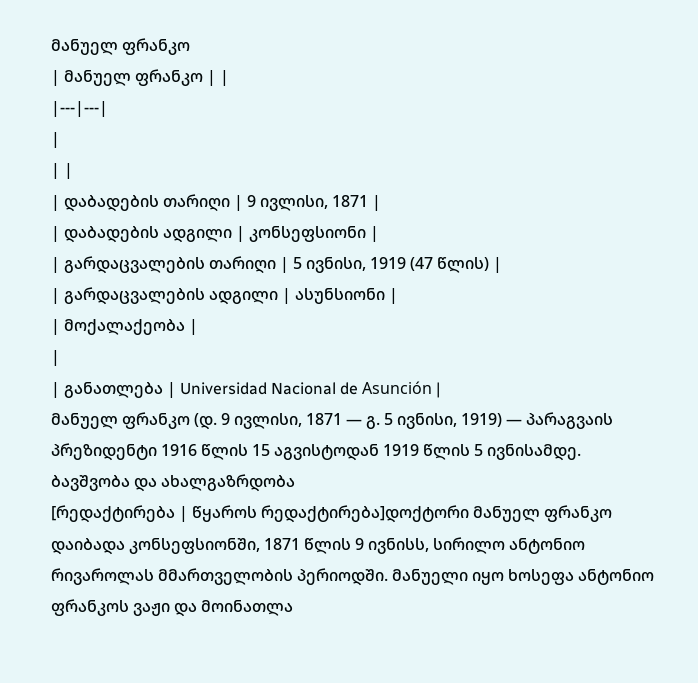მანუელ ფრანკო
| მანუელ ფრანკო | |
|---|---|
|
| |
| დაბადების თარიღი | 9 ივლისი, 1871 |
| დაბადების ადგილი | კონსეფსიონი |
| გარდაცვალების თარიღი | 5 ივნისი, 1919 (47 წლის) |
| გარდაცვალების ადგილი | ასუნსიონი |
| მოქალაქეობა |
|
| განათლება | Universidad Nacional de Asunción |
მანუელ ფრანკო (დ. 9 ივლისი, 1871 — გ. 5 ივნისი, 1919) — პარაგვაის პრეზიდენტი 1916 წლის 15 აგვისტოდან 1919 წლის 5 ივნისამდე.
ბავშვობა და ახალგაზრდობა
[რედაქტირება | წყაროს რედაქტირება]დოქტორი მანუელ ფრანკო დაიბადა კონსეფსიონში, 1871 წლის 9 ივნისს, სირილო ანტონიო რივაროლას მმართველობის პერიოდში. მანუელი იყო ხოსეფა ანტონიო ფრანკოს ვაჟი და მოინათლა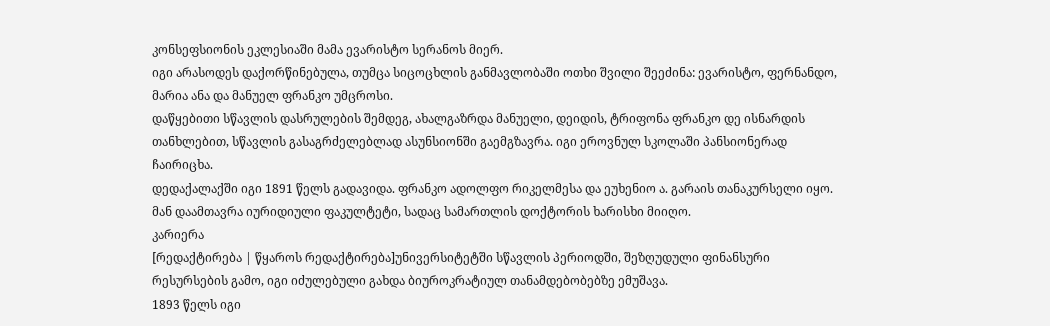კონსეფსიონის ეკლესიაში მამა ევარისტო სერანოს მიერ.
იგი არასოდეს დაქორწინებულა, თუმცა სიცოცხლის განმავლობაში ოთხი შვილი შეეძინა: ევარისტო, ფერნანდო, მარია ანა და მანუელ ფრანკო უმცროსი.
დაწყებითი სწავლის დასრულების შემდეგ, ახალგაზრდა მანუელი, დეიდის, ტრიფონა ფრანკო დე ისნარდის თანხლებით, სწავლის გასაგრძელებლად ასუნსიონში გაემგზავრა. იგი ეროვნულ სკოლაში პანსიონერად ჩაირიცხა.
დედაქალაქში იგი 1891 წელს გადავიდა. ფრანკო ადოლფო რიკელმესა და ეუხენიო ა. გარაის თანაკურსელი იყო. მან დაამთავრა იურიდიული ფაკულტეტი, სადაც სამართლის დოქტორის ხარისხი მიიღო.
კარიერა
[რედაქტირება | წყაროს რედაქტირება]უნივერსიტეტში სწავლის პერიოდში, შეზღუდული ფინანსური რესურსების გამო, იგი იძულებული გახდა ბიუროკრატიულ თანამდებობებზე ემუშავა.
1893 წელს იგი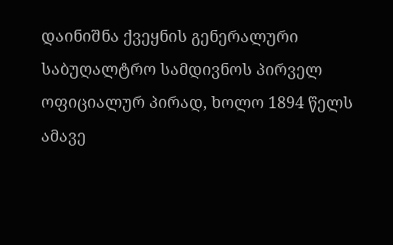დაინიშნა ქვეყნის გენერალური საბუღალტრო სამდივნოს პირველ ოფიციალურ პირად, ხოლო 1894 წელს ამავე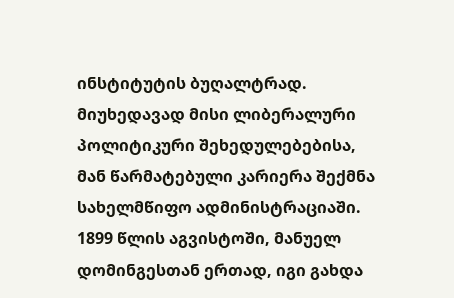ინსტიტუტის ბუღალტრად.
მიუხედავად მისი ლიბერალური პოლიტიკური შეხედულებებისა, მან წარმატებული კარიერა შექმნა სახელმწიფო ადმინისტრაციაში.
1899 წლის აგვისტოში, მანუელ დომინგესთან ერთად, იგი გახდა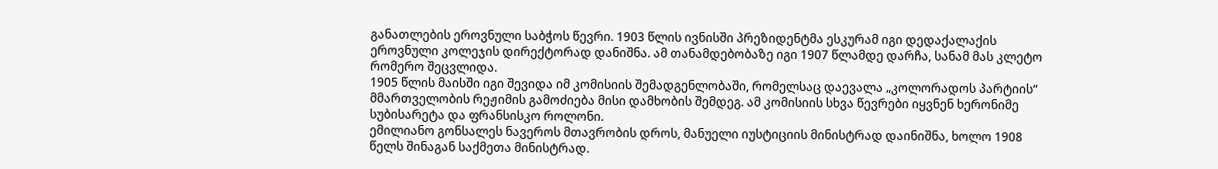განათლების ეროვნული საბჭოს წევრი. 1903 წლის ივნისში პრეზიდენტმა ესკურამ იგი დედაქალაქის ეროვნული კოლეჯის დირექტორად დანიშნა. ამ თანამდებობაზე იგი 1907 წლამდე დარჩა, სანამ მას კლეტო რომერო შეცვლიდა.
1905 წლის მაისში იგი შევიდა იმ კომისიის შემადგენლობაში, რომელსაც დაევალა „კოლორადოს პარტიის“ მმართველობის რეჟიმის გამოძიება მისი დამხობის შემდეგ. ამ კომისიის სხვა წევრები იყვნენ ხერონიმე სუბისარეტა და ფრანსისკო როლონი.
ემილიანო გონსალეს ნავეროს მთავრობის დროს, მანუელი იუსტიციის მინისტრად დაინიშნა, ხოლო 1908 წელს შინაგან საქმეთა მინისტრად.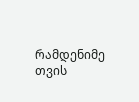რამდენიმე თვის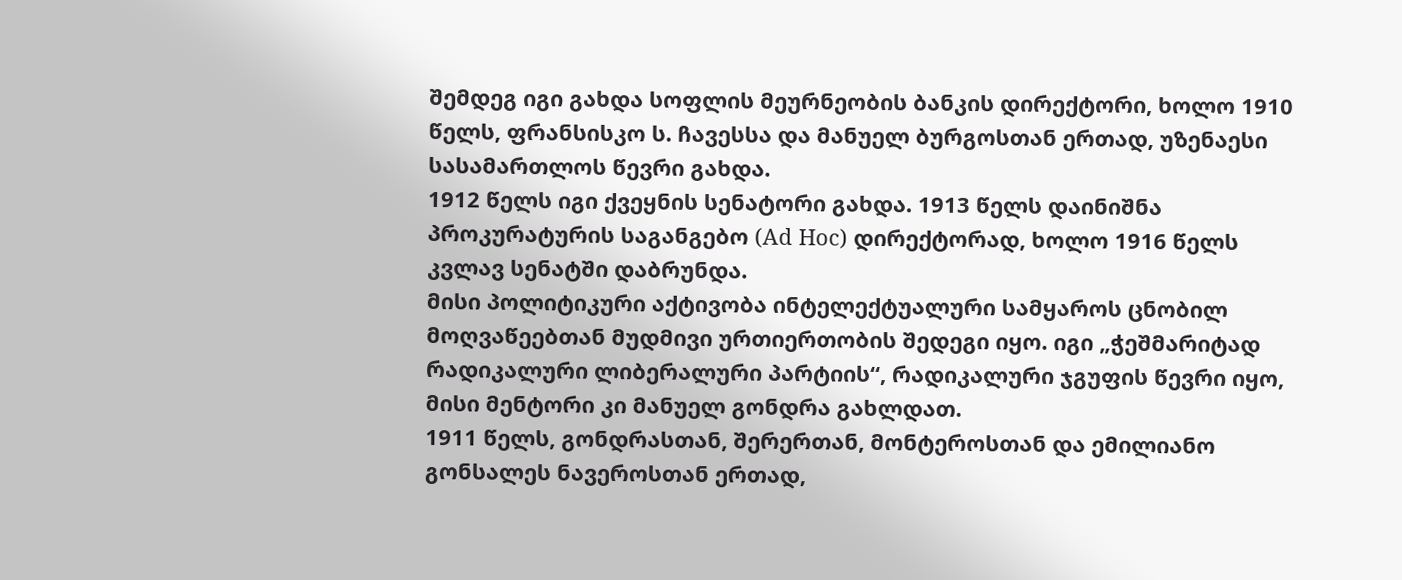შემდეგ იგი გახდა სოფლის მეურნეობის ბანკის დირექტორი, ხოლო 1910 წელს, ფრანსისკო ს. ჩავესსა და მანუელ ბურგოსთან ერთად, უზენაესი სასამართლოს წევრი გახდა.
1912 წელს იგი ქვეყნის სენატორი გახდა. 1913 წელს დაინიშნა პროკურატურის საგანგებო (Ad Hoc) დირექტორად, ხოლო 1916 წელს კვლავ სენატში დაბრუნდა.
მისი პოლიტიკური აქტივობა ინტელექტუალური სამყაროს ცნობილ მოღვაწეებთან მუდმივი ურთიერთობის შედეგი იყო. იგი „ჭეშმარიტად რადიკალური ლიბერალური პარტიის“, რადიკალური ჯგუფის წევრი იყო, მისი მენტორი კი მანუელ გონდრა გახლდათ.
1911 წელს, გონდრასთან, შერერთან, მონტეროსთან და ემილიანო გონსალეს ნავეროსთან ერთად,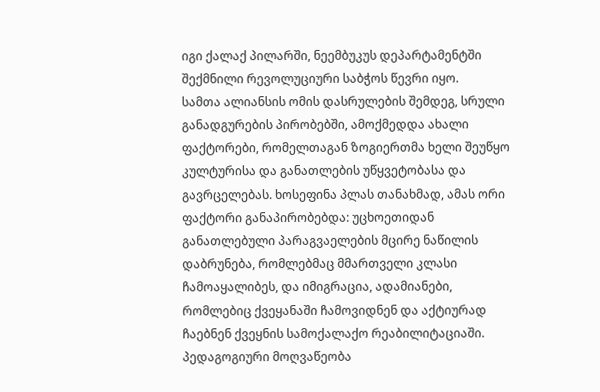იგი ქალაქ პილარში, ნეემბუკუს დეპარტამენტში შექმნილი რევოლუციური საბჭოს წევრი იყო.
სამთა ალიანსის ომის დასრულების შემდეგ, სრული განადგურების პირობებში, ამოქმედდა ახალი ფაქტორები, რომელთაგან ზოგიერთმა ხელი შეუწყო კულტურისა და განათლების უწყვეტობასა და გავრცელებას. ხოსეფინა პლას თანახმად, ამას ორი ფაქტორი განაპირობებდა: უცხოეთიდან განათლებული პარაგვაელების მცირე ნაწილის დაბრუნება, რომლებმაც მმართველი კლასი ჩამოაყალიბეს, და იმიგრაცია, ადამიანები, რომლებიც ქვეყანაში ჩამოვიდნენ და აქტიურად ჩაებნენ ქვეყნის სამოქალაქო რეაბილიტაციაში.
პედაგოგიური მოღვაწეობა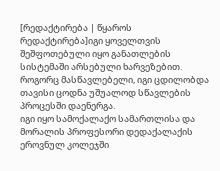[რედაქტირება | წყაროს რედაქტირება]იგი ყოველთვის შეშფოთებული იყო განათლების სისტემაში არსებული ხარვეზებით. როგორც მასწავლებელი, იგი ცდილობდა თავისი ცოდნა უშუალოდ სწავლების პროცესში დაენერგა.
იგი იყო სამოქალაქო სამართლისა და მორალის პროფესორი დედაქალაქის ეროვნულ კოლეჯში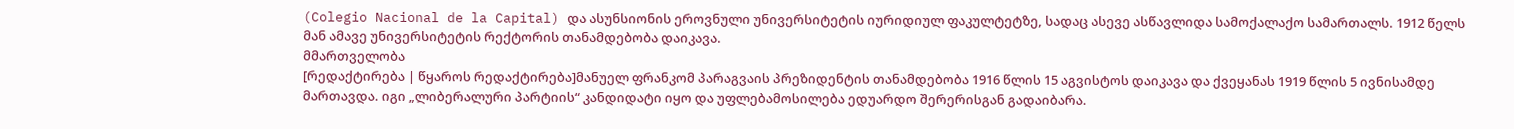(Colegio Nacional de la Capital) და ასუნსიონის ეროვნული უნივერსიტეტის იურიდიულ ფაკულტეტზე, სადაც ასევე ასწავლიდა სამოქალაქო სამართალს. 1912 წელს მან ამავე უნივერსიტეტის რექტორის თანამდებობა დაიკავა.
მმართველობა
[რედაქტირება | წყაროს რედაქტირება]მანუელ ფრანკომ პარაგვაის პრეზიდენტის თანამდებობა 1916 წლის 15 აგვისტოს დაიკავა და ქვეყანას 1919 წლის 5 ივნისამდე მართავდა. იგი „ლიბერალური პარტიის“ კანდიდატი იყო და უფლებამოსილება ედუარდო შერერისგან გადაიბარა.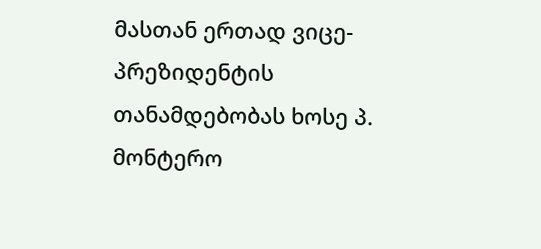მასთან ერთად ვიცე-პრეზიდენტის თანამდებობას ხოსე პ. მონტერო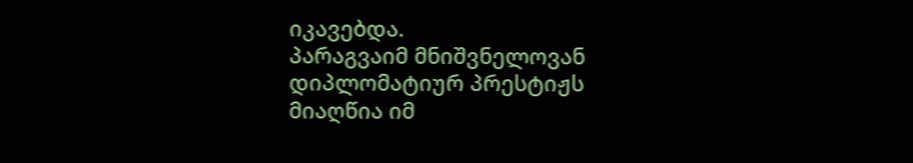იკავებდა.
პარაგვაიმ მნიშვნელოვან დიპლომატიურ პრესტიჟს მიაღწია იმ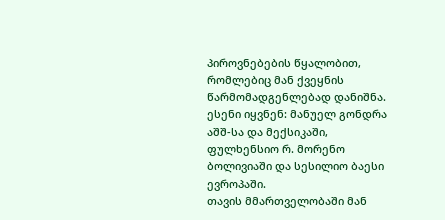პიროვნებების წყალობით, რომლებიც მან ქვეყნის წარმომადგენლებად დანიშნა. ესენი იყვნენ: მანუელ გონდრა აშშ-სა და მექსიკაში, ფულხენსიო რ. მორენო ბოლივიაში და სესილიო ბაესი ევროპაში.
თავის მმართველობაში მან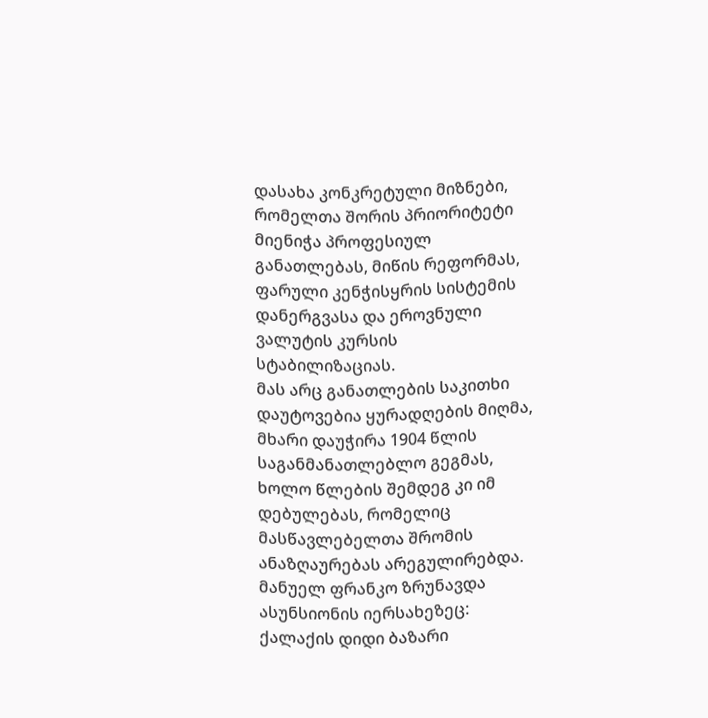დასახა კონკრეტული მიზნები, რომელთა შორის პრიორიტეტი მიენიჭა პროფესიულ განათლებას, მიწის რეფორმას, ფარული კენჭისყრის სისტემის დანერგვასა და ეროვნული ვალუტის კურსის სტაბილიზაციას.
მას არც განათლების საკითხი დაუტოვებია ყურადღების მიღმა, მხარი დაუჭირა 1904 წლის საგანმანათლებლო გეგმას, ხოლო წლების შემდეგ კი იმ დებულებას, რომელიც მასწავლებელთა შრომის ანაზღაურებას არეგულირებდა.
მანუელ ფრანკო ზრუნავდა ასუნსიონის იერსახეზეც: ქალაქის დიდი ბაზარი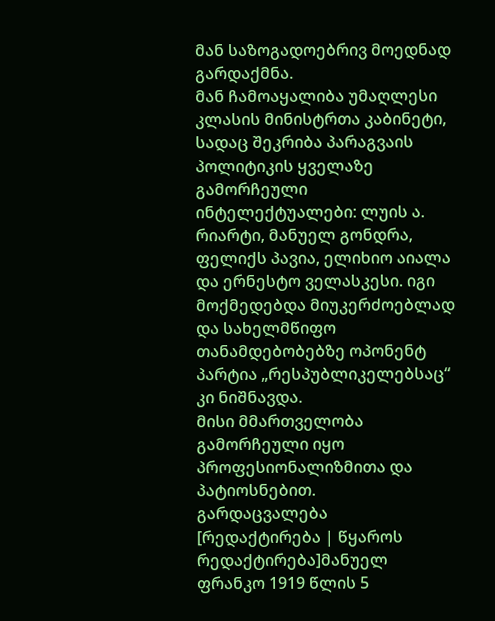მან საზოგადოებრივ მოედნად გარდაქმნა.
მან ჩამოაყალიბა უმაღლესი კლასის მინისტრთა კაბინეტი, სადაც შეკრიბა პარაგვაის პოლიტიკის ყველაზე გამორჩეული ინტელექტუალები: ლუის ა. რიარტი, მანუელ გონდრა, ფელიქს პავია, ელიხიო აიალა და ერნესტო ველასკესი. იგი მოქმედებდა მიუკერძოებლად და სახელმწიფო თანამდებობებზე ოპონენტ პარტია „რესპუბლიკელებსაც“ კი ნიშნავდა.
მისი მმართველობა გამორჩეული იყო პროფესიონალიზმითა და პატიოსნებით.
გარდაცვალება
[რედაქტირება | წყაროს რედაქტირება]მანუელ ფრანკო 1919 წლის 5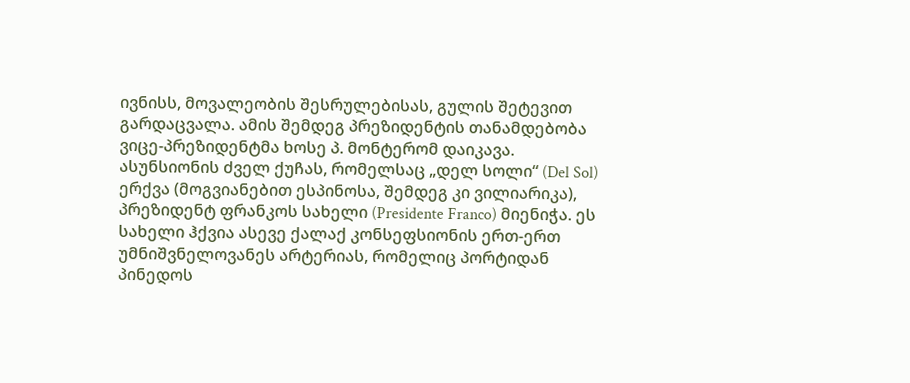ივნისს, მოვალეობის შესრულებისას, გულის შეტევით გარდაცვალა. ამის შემდეგ პრეზიდენტის თანამდებობა ვიცე-პრეზიდენტმა ხოსე პ. მონტერომ დაიკავა.
ასუნსიონის ძველ ქუჩას, რომელსაც „დელ სოლი“ (Del Sol) ერქვა (მოგვიანებით ესპინოსა, შემდეგ კი ვილიარიკა), პრეზიდენტ ფრანკოს სახელი (Presidente Franco) მიენიჭა. ეს სახელი ჰქვია ასევე ქალაქ კონსეფსიონის ერთ-ერთ უმნიშვნელოვანეს არტერიას, რომელიც პორტიდან პინედოს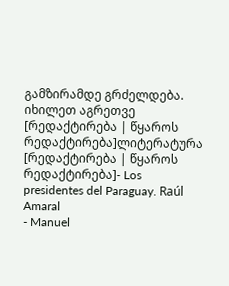გამზირამდე გრძელდება.
იხილეთ აგრეთვე
[რედაქტირება | წყაროს რედაქტირება]ლიტერატურა
[რედაქტირება | წყაროს რედაქტირება]- Los presidentes del Paraguay. Raúl Amaral
- Manuel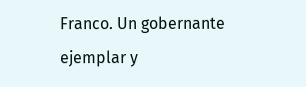Franco. Un gobernante ejemplar y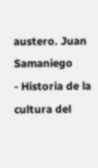austero. Juan Samaniego
- Historia de la cultura del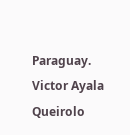Paraguay. Victor Ayala Queirolo